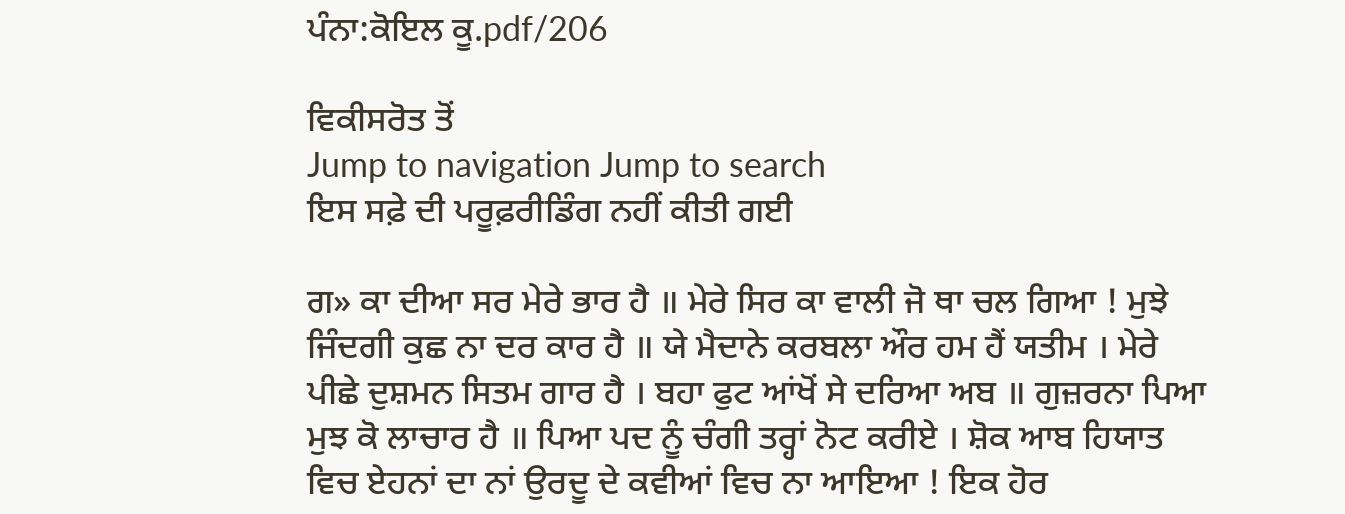ਪੰਨਾ:ਕੋਇਲ ਕੂ.pdf/206

ਵਿਕੀਸਰੋਤ ਤੋਂ
Jump to navigation Jump to search
ਇਸ ਸਫ਼ੇ ਦੀ ਪਰੂਫ਼ਰੀਡਿੰਗ ਨਹੀਂ ਕੀਤੀ ਗਈ

ਗ» ਕਾ ਦੀਆ ਸਰ ਮੇਰੇ ਭਾਰ ਹੈ ॥ ਮੇਰੇ ਸਿਰ ਕਾ ਵਾਲੀ ਜੋ ਥਾ ਚਲ ਗਿਆ ! ਮੁਝੇ ਜਿੰਦਗੀ ਕੁਛ ਨਾ ਦਰ ਕਾਰ ਹੈ ॥ ਯੇ ਮੈਦਾਨੇ ਕਰਬਲਾ ਔਰ ਹਮ ਹੈਂ ਯਤੀਮ । ਮੇਰੇ ਪੀਛੇ ਦੁਸ਼ਮਨ ਸਿਤਮ ਗਾਰ ਹੈ । ਬਹਾ ਫੁਟ ਆਂਖੋਂ ਸੇ ਦਰਿਆ ਅਬ ॥ ਗੁਜ਼ਰਨਾ ਪਿਆ ਮੁਝ ਕੋ ਲਾਚਾਰ ਹੈ ॥ ਪਿਆ ਪਦ ਨੂੰ ਚੰਗੀ ਤਰ੍ਹਾਂ ਨੋਟ ਕਰੀਏ । ਸ਼ੋਕ ਆਬ ਹਿਯਾਤ ਵਿਚ ਏਹਨਾਂ ਦਾ ਨਾਂ ਉਰਦੂ ਦੇ ਕਵੀਆਂ ਵਿਚ ਨਾ ਆਇਆ ! ਇਕ ਹੋਰ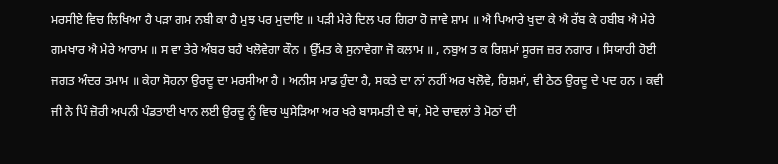ਮਰਸੀਏ ਵਿਚ ਲਿਖਿਆ ਹੈ ਪੜਾ ਗਮ ਨਬੀ ਕਾ ਹੈ ਮੁਝ ਪਰ ਮੁਦਾਇ ॥ ਪੜੀ ਮੇਰੇ ਦਿਲ ਪਰ ਗਿਰਾ ਹੋ ਜਾਵੇ ਸ਼ਾਮ ॥ ਐ ਪਿਆਰੇ ਖੁਦਾ ਕੇ ਐ ਰੱਬ ਕੇ ਹਬੀਬ ਐ ਮੇਰੇ ਗਮਖਾਰ ਐ ਮੇਰੇ ਆਰਾਮ ॥ ਸ ਵਾ ਤੇਰੇ ਅੰਬਰ ਬਹੈ ਖਲੋਵੇਗਾ ਕੌਨ । ਉੱਮਤ ਕੇ ਸੁਨਾਵੇਗਾ ਜੋ ਕਲਾਮ ॥ , ਨਬੁਅ ਤ ਕ ਰਿਸ਼ਮਾਂ ਸੂਰਜ ਜ਼ਰ ਨਗਾਰ । ਸਿਯਾਹੀ ਹੋਈ ਜਗਤ ਅੰਦਰ ਤਮਾਮ ॥ ਕੇਹਾ ਸੋਹਨਾ ਉਰਦੂ ਦਾ ਮਰਸੀਆ ਹੈ । ਅਨੀਸ ਮਾਡ ਹੁੰਦਾ ਹੈ, ਸਕਤੇ ਦਾ ਨਾਂ ਨਹੀਂ ਅਰ ਖਲੋਵੇ, ਰਿਸ਼ਮਾਂ, ਵੀ ਠੇਠ ਉਰਦੂ ਦੇ ਪਦ ਹਨ । ਕਵੀ ਜੀ ਨੇ ਪਿੰ ਜ਼ੋਰੀ ਅਪਨੀ ਪੰਡਤਾਈ ਖਾਨ ਲਈ ਉਰਦੂ ਨੂੰ ਵਿਚ ਘੁਸੇੜਿਆ ਅਰ ਖਰੇ ਬਾਸਮਤੀ ਦੇ ਥਾਂ, ਮੋਟੇ ਚਾਵਲਾਂ ਤੇ ਮੋਠਾਂ ਦੀ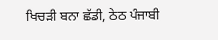ਖਿਚੜੀ ਬਨਾ ਛੱਡੀ, ਠੇਠ ਪੰਜਾਬੀ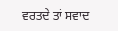ਵਰਤਦੇ ਤਾਂ ਸਵਾਦ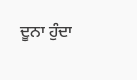ਦੂਨਾ ਹੁੰਦਾ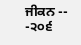ਜੀਕਨ -- -੨੦੬